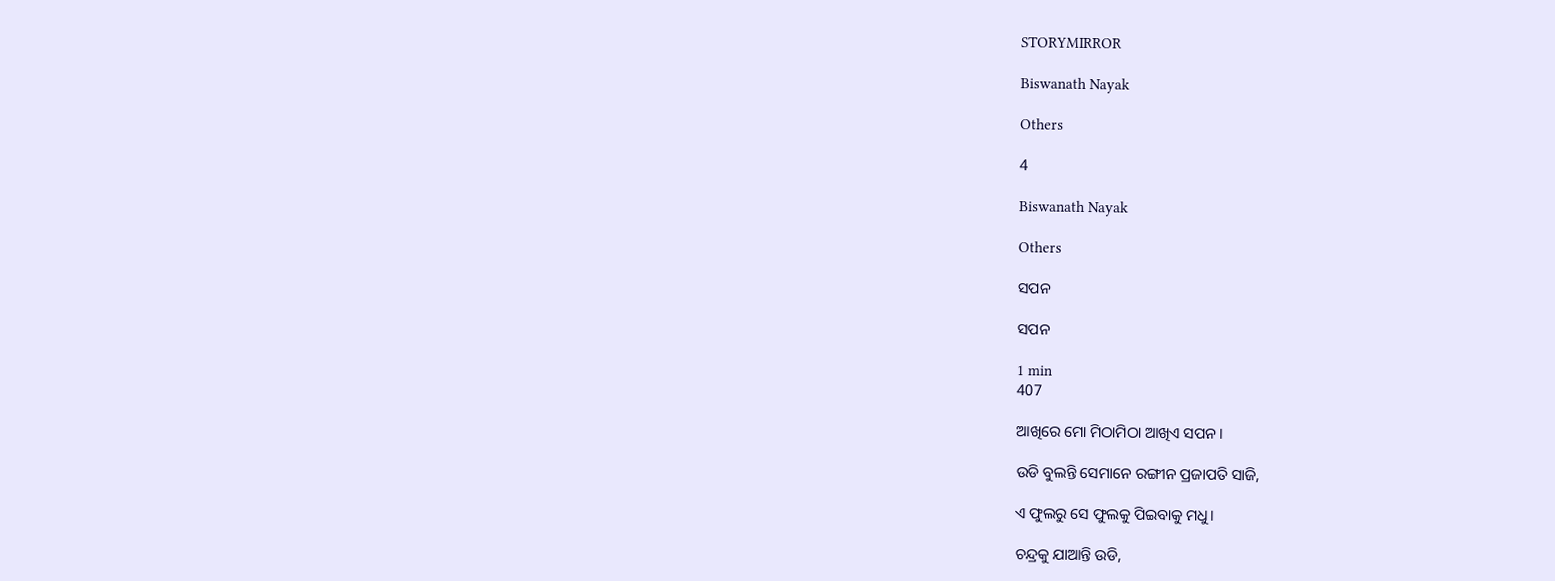STORYMIRROR

Biswanath Nayak

Others

4

Biswanath Nayak

Others

ସପନ

ସପନ

1 min
407

ଆଖିରେ ମୋ ମିଠାମିଠା ଆଖିଏ ସପନ।

ଉଡି ବୁଲନ୍ତି ସେମାନେ ରଙ୍ଗୀନ ପ୍ରଜାପତି ସାଜି,

ଏ ଫୁଲରୁ ସେ ଫୁଲକୁ ପିଇବାକୁ ମଧୁ।

ଚନ୍ଦ୍ରକୁ ଯାଆନ୍ତି ଉଡି,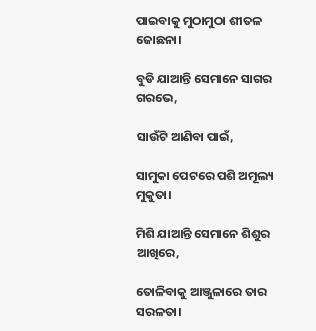ପାଇବାକୁ ମୁଠାମୁଠା ଶୀତଳ ଜୋଛନା।

ବୁଡି ଯାଆନ୍ତି ସେମାନେ ସାଗର ଗରଭେ,

ସାଉଁଟି ଆଣିବା ପାଇଁ,

ସାମୁକା ପେଟରେ ପଶି ଅମୂଲ୍ୟ ମୁକୁତା।

ମିଶି ଯାଆନ୍ତି ସେମାନେ ଶିଶୁର ଆଖିରେ,

ତୋଳିବାକୁ ଆଞ୍ଜୁଳାରେ ତାର ସରଳତା।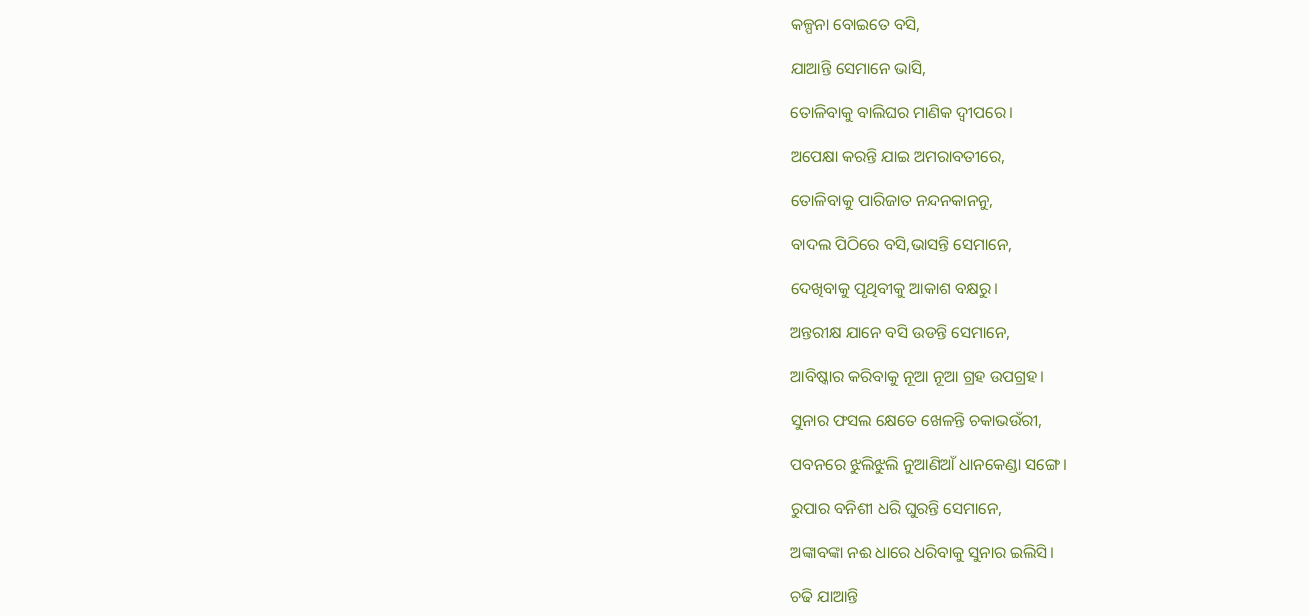କଳ୍ପନା ବୋଇତେ ବସି,

ଯାଆନ୍ତି ସେମାନେ ଭାସି,

ତୋଳିବାକୁ ବାଲିଘର ମାଣିକ ଦ୍ଵୀପରେ।

ଅପେକ୍ଷା କରନ୍ତି ଯାଇ ଅମରାବତୀରେ,

ତୋଳିବାକୁ ପାରିଜାତ ନନ୍ଦନକାନନୁ,

ବାଦଲ ପିଠିରେ ବସି,ଭାସନ୍ତି ସେମାନେ,

ଦେଖିବାକୁ ପୃଥିବୀକୁ ଆକାଶ ବକ୍ଷରୁ।

ଅନ୍ତରୀକ୍ଷ ଯାନେ ବସି ଉଡନ୍ତି ସେମାନେ,

ଆବିଷ୍କାର କରିବାକୁ ନୂଆ ନୂଆ ଗ୍ରହ ଉପଗ୍ରହ।

ସୁନାର ଫସଲ କ୍ଷେତେ ଖେଳନ୍ତି ଚକାଭଉଁରୀ,

ପବନରେ ଝୁଲିଝୁଲି ନୁଆଣିଆଁ ଧାନକେଣ୍ଡା ସଙ୍ଗେ।

ରୁପାର ବନିଶୀ ଧରି ଘୁରନ୍ତି ସେମାନେ,

ଅଙ୍କାବଙ୍କା ନଈ ଧାରେ ଧରିବାକୁ ସୁନାର ଇଲିସି।

ଚଢି ଯାଆନ୍ତି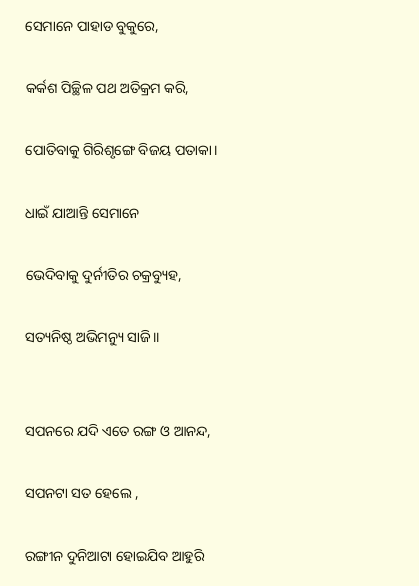ସେମାନେ ପାହାଡ ବୁକୁରେ,

କର୍କଶ ପିଚ୍ଛିଳ ପଥ ଅତିକ୍ରମ କରି,

ପୋତିବାକୁ ଗିରିଶୃଙ୍ଗେ ବିଜୟ ପତାକା।

ଧାଇଁ ଯାଆନ୍ତି ସେମାନେ

ଭେଦିବାକୁ ଦୁର୍ନୀତିର ଚକ୍ରବ୍ୟୁହ,

ସତ୍ୟନିଷ୍ଠ ଅଭିମନ୍ୟୁ ସାଜି।।


ସପନରେ ଯଦି ଏତେ ରଙ୍ଗ ଓ ଆନନ୍ଦ,

ସପନଟା ସତ ହେଲେ ,

ରଙ୍ଗୀନ ଦୁନିଆଟା ହୋଇଯିବ ଆହୁରି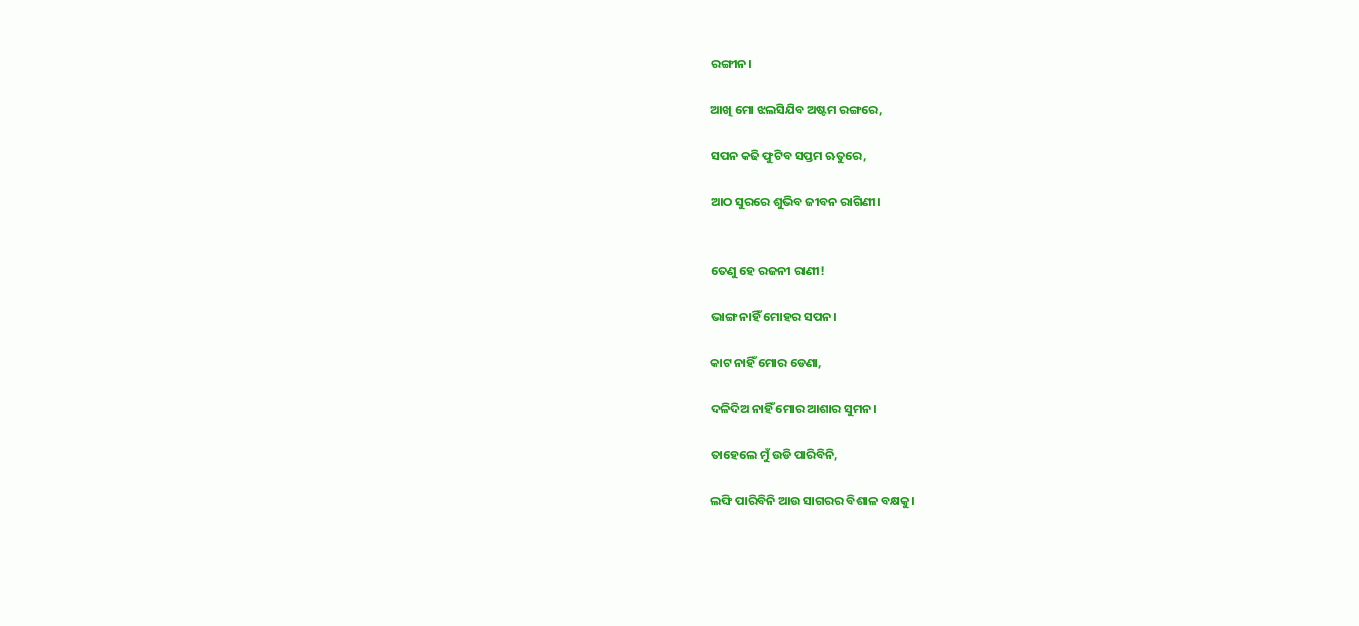ରଙ୍ଗୀନ।

ଆଖି ମୋ ଝଲସିଯିବ ଅଷ୍ଟମ ରଙ୍ଗରେ,

ସପନ କଢି ଫୁଟିବ ସପ୍ତମ ଋତୁରେ,

ଆଠ ସୁରରେ ଶୁଭିବ ଜୀବନ ରାଗିଣୀ।


ତେଣୁ ହେ ରଜନୀ ରାଣୀ!

ଭାଙ୍ଗ ନାହିଁ ମୋହର ସପନ।

କାଟ ନାହିଁ ମୋର ଡେଣା,

ଦଳିଦିଅ ନାହିଁ ମୋର ଆଶାର ସୁମନ।

ତାହେଲେ ମୁଁ ଉଡି ପାରିବିନି,

ଲଙ୍ଘି ପାରିବିନି ଆଉ ସାଗରର ବିଶାଳ ବକ୍ଷକୁ।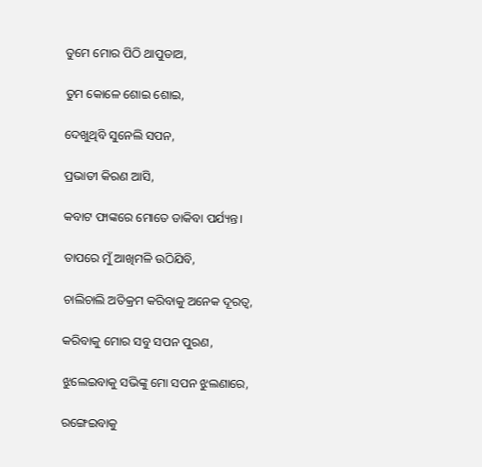ତୁମେ ମୋର ପିଠି ଥାପୁଡାଅ,

ତୁମ କୋଳେ ଶୋଇ ଶୋଇ,

ଦେଖୁଥିବି ସୁନେଲି ସପନ,

ପ୍ରଭାତୀ କିରଣ ଆସି,

କବାଟ ଫାଙ୍କରେ ମୋତେ ଡାକିବା ପର୍ଯ୍ୟନ୍ତ।

ତାପରେ ମୁଁ ଆଖିମଳି ଉଠିଯିବି,

ଚାଲିଚାଲି ଅତିକ୍ରମ କରିବାକୁ ଅନେକ ଦୂରତ୍ଵ,

କରିବାକୁ ମୋର ସବୁ ସପନ ପୁରଣ,

ଝୁଲେଇବାକୁ ସଭିଙ୍କୁ ମୋ ସପନ ଝୁଲଣାରେ,

ରଙ୍ଗେଇବାକୁ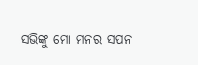ସଭିଙ୍କୁ ମୋ ମନର ସପନ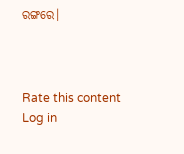ରଙ୍ଗରେ।



Rate this content
Log in